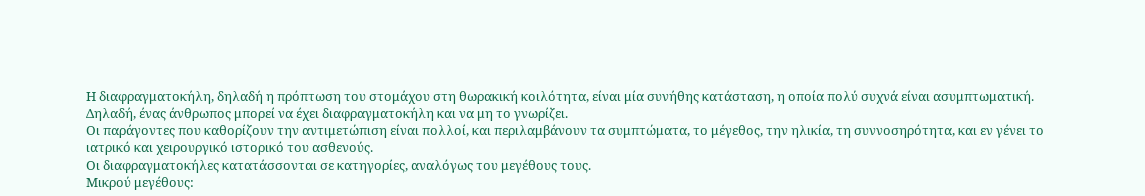Η διαφραγματοκήλη, δηλαδή η πρόπτωση του στομάχου στη θωρακική κοιλότητα, είναι μία συνήθης κατάσταση, η οποία πολύ συχνά είναι ασυμπτωματική. Δηλαδή, ένας άνθρωπος μπορεί να έχει διαφραγματοκήλη και να μη το γνωρίζει.
Οι παράγοντες που καθορίζουν την αντιμετώπιση είναι πολλοί, και περιλαμβάνουν τα συμπτώματα, το μέγεθος, την ηλικία, τη συννοσηρότητα, και εν γένει το ιατρικό και χειρουργικό ιστορικό του ασθενούς.
Oι διαφραγματοκήλες κατατάσσονται σε κατηγορίες, αναλόγως του μεγέθους τους.
Μικρού μεγέθους: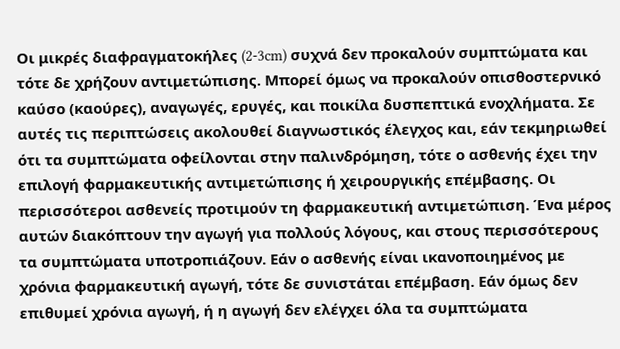Οι μικρές διαφραγματοκήλες (2-3cm) συχνά δεν προκαλούν συμπτώματα και τότε δε χρήζουν αντιμετώπισης. Μπορεί όμως να προκαλούν οπισθοστερνικό καύσο (καούρες), αναγωγές, ερυγές, και ποικίλα δυσπεπτικά ενοχλήματα. Σε αυτές τις περιπτώσεις ακολουθεί διαγνωστικός έλεγχος και, εάν τεκμηριωθεί ότι τα συμπτώματα οφείλονται στην παλινδρόμηση, τότε ο ασθενής έχει την επιλογή φαρμακευτικής αντιμετώπισης ή χειρουργικής επέμβασης. Οι περισσότεροι ασθενείς προτιμούν τη φαρμακευτική αντιμετώπιση. Ένα μέρος αυτών διακόπτουν την αγωγή για πολλούς λόγους, και στους περισσότερους τα συμπτώματα υποτροπιάζουν. Εάν ο ασθενής είναι ικανοποιημένος με χρόνια φαρμακευτική αγωγή, τότε δε συνιστάται επέμβαση. Εάν όμως δεν επιθυμεί χρόνια αγωγή, ή η αγωγή δεν ελέγχει όλα τα συμπτώματα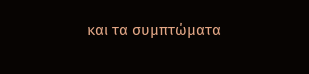και τα συμπτώματα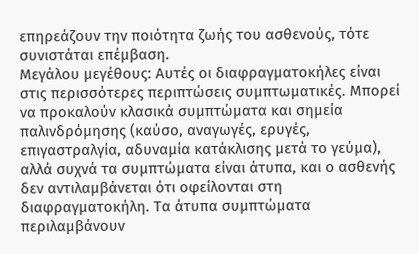επηρεάζουν την ποιότητα ζωής του ασθενούς, τότε συνιστάται επέμβαση.
Μεγάλου μεγέθους: Αυτές οι διαφραγματοκήλες είναι στις περισσότερες περιπτώσεις συμπτωματικές. Μπορεί να προκαλούν κλασικά συμπτώματα και σημεία παλινδρόμησης (καύσο, αναγωγές, ερυγές, επιγαστραλγία, αδυναμία κατάκλισης μετά το γεύμα), αλλά συχνά τα συμπτώματα είναι άτυπα, και ο ασθενής δεν αντιλαμβάνεται ότι οφείλονται στη διαφραγματοκήλη. Τα άτυπα συμπτώματα περιλαμβάνουν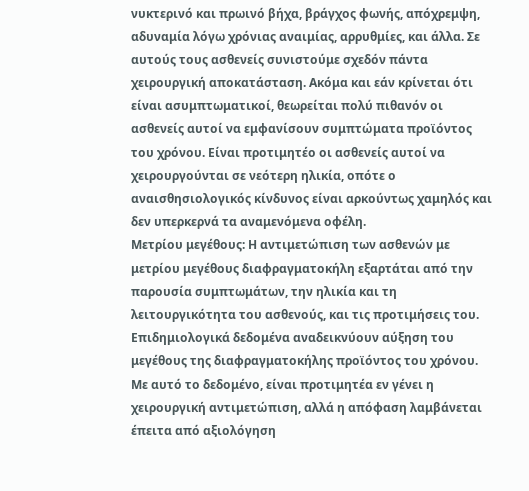νυκτερινό και πρωινό βήχα, βράγχος φωνής, απόχρεμψη, αδυναμία λόγω χρόνιας αναιμίας, αρρυθμίες, και άλλα. Σε αυτούς τους ασθενείς συνιστούμε σχεδόν πάντα χειρουργική αποκατάσταση. Ακόμα και εάν κρίνεται ότι είναι ασυμπτωματικοί, θεωρείται πολύ πιθανόν οι ασθενείς αυτοί να εμφανίσουν συμπτώματα προϊόντος του χρόνου. Είναι προτιμητέο οι ασθενείς αυτοί να χειρουργούνται σε νεότερη ηλικία, οπότε ο αναισθησιολογικός κίνδυνος είναι αρκούντως χαμηλός και δεν υπερκερνά τα αναμενόμενα οφέλη.
Μετρίου μεγέθους: Η αντιμετώπιση των ασθενών με μετρίου μεγέθους διαφραγματοκήλη εξαρτάται από την παρουσία συμπτωμάτων, την ηλικία και τη λειτουργικότητα του ασθενούς, και τις προτιμήσεις του. Επιδημιολογικά δεδομένα αναδεικνύουν αύξηση του μεγέθους της διαφραγματοκήλης προϊόντος του χρόνου. Με αυτό το δεδομένο, είναι προτιμητέα εν γένει η χειρουργική αντιμετώπιση, αλλά η απόφαση λαμβάνεται έπειτα από αξιολόγηση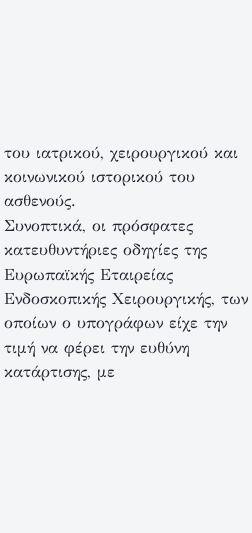του ιατρικού, χειρουργικού και κοινωνικού ιστορικού του ασθενούς.
Συνοπτικά, οι πρόσφατες κατευθυντήριες οδηγίες της Ευρωπαϊκής Εταιρείας Ενδοσκοπικής Χειρουργικής, των οποίων ο υπογράφων είχε την τιμή να φέρει την ευθύνη κατάρτισης, με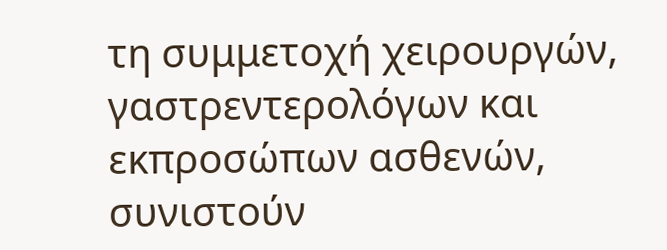τη συμμετοχή χειρουργών, γαστρεντερολόγων και εκπροσώπων ασθενών, συνιστούν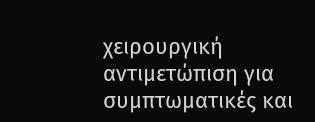χειρουργική αντιμετώπιση για συμπτωματικές και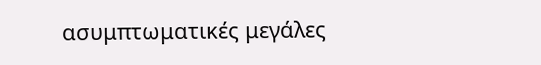ασυμπτωματικές μεγάλες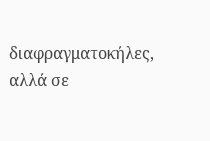διαφραγματοκήλες, αλλά σε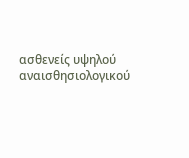ασθενείς υψηλού αναισθησιολογικού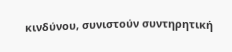κινδύνου, συνιστούν συντηρητική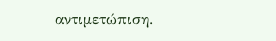αντιμετώπιση.